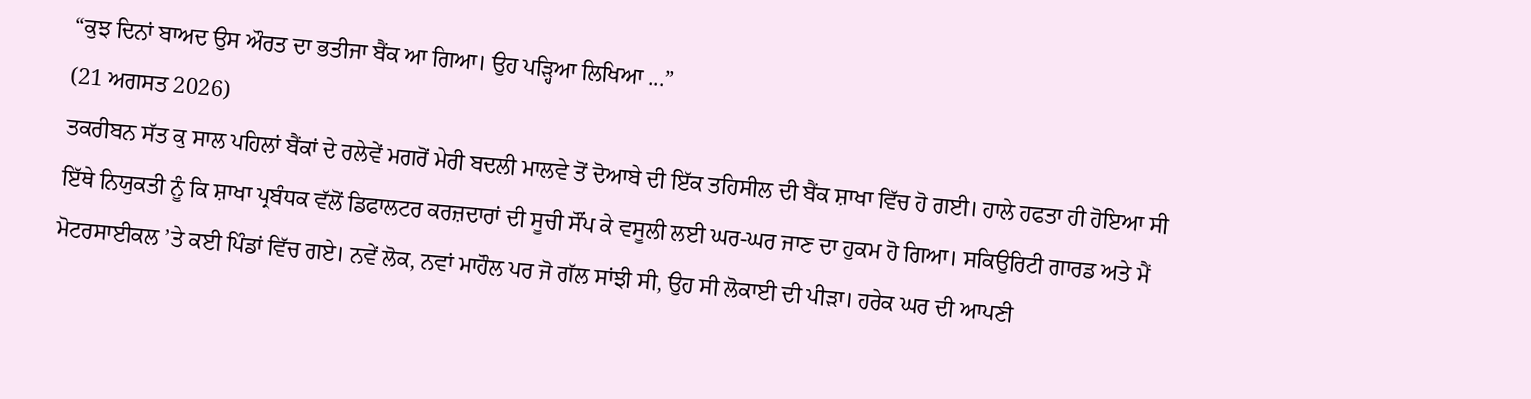“ਕੁਝ ਦਿਨਾਂ ਬਾਅਦ ਉਸ ਔਰਤ ਦਾ ਭਤੀਜਾ ਬੈਂਕ ਆ ਗਿਆ। ਉਹ ਪੜ੍ਹਿਆ ਲਿਖਿਆ ...”
(21 ਅਗਸਤ 2026)
ਤਕਰੀਬਨ ਸੱਤ ਕੁ ਸਾਲ ਪਹਿਲਾਂ ਬੈਂਕਾਂ ਦੇ ਰਲੇਵੇਂ ਮਗਰੋਂ ਮੇਰੀ ਬਦਲੀ ਮਾਲਵੇ ਤੋਂ ਦੋਆਬੇ ਦੀ ਇੱਕ ਤਹਿਸੀਲ ਦੀ ਬੈਂਕ ਸ਼ਾਖਾ ਵਿੱਚ ਹੋ ਗਈ। ਹਾਲੇ ਹਫਤਾ ਹੀ ਹੋਇਆ ਸੀ ਇੱਥੇ ਨਿਯੁਕਤੀ ਨੂੰ ਕਿ ਸ਼ਾਖਾ ਪ੍ਰਬੰਧਕ ਵੱਲੋਂ ਡਿਫਾਲਟਰ ਕਰਜ਼ਦਾਰਾਂ ਦੀ ਸੂਚੀ ਸੌਂਪ ਕੇ ਵਸੂਲੀ ਲਈ ਘਰ-ਘਰ ਜਾਣ ਦਾ ਹੁਕਮ ਹੋ ਗਿਆ। ਸਕਿਉਰਿਟੀ ਗਾਰਡ ਅਤੇ ਮੈਂ ਮੋਟਰਸਾਈਕਲ ’ਤੇ ਕਈ ਪਿੰਡਾਂ ਵਿੱਚ ਗਏ। ਨਵੇਂ ਲੋਕ, ਨਵਾਂ ਮਾਹੌਲ ਪਰ ਜੋ ਗੱਲ ਸਾਂਝੀ ਸੀ, ਉਹ ਸੀ ਲੋਕਾਈ ਦੀ ਪੀੜਾ। ਹਰੇਕ ਘਰ ਦੀ ਆਪਣੀ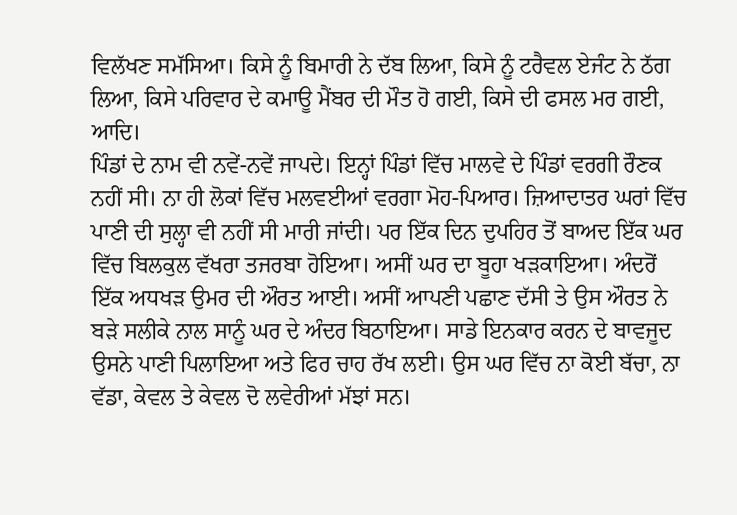ਵਿਲੱਖਣ ਸਮੱਸਿਆ। ਕਿਸੇ ਨੂੰ ਬਿਮਾਰੀ ਨੇ ਦੱਬ ਲਿਆ, ਕਿਸੇ ਨੂੰ ਟਰੈਵਲ ਏਜੰਟ ਨੇ ਠੱਗ ਲਿਆ, ਕਿਸੇ ਪਰਿਵਾਰ ਦੇ ਕਮਾਊ ਮੈਂਬਰ ਦੀ ਮੌਤ ਹੋ ਗਈ, ਕਿਸੇ ਦੀ ਫਸਲ ਮਰ ਗਈ, ਆਦਿ।
ਪਿੰਡਾਂ ਦੇ ਨਾਮ ਵੀ ਨਵੇਂ-ਨਵੇਂ ਜਾਪਦੇ। ਇਨ੍ਹਾਂ ਪਿੰਡਾਂ ਵਿੱਚ ਮਾਲਵੇ ਦੇ ਪਿੰਡਾਂ ਵਰਗੀ ਰੌਣਕ ਨਹੀਂ ਸੀ। ਨਾ ਹੀ ਲੋਕਾਂ ਵਿੱਚ ਮਲਵਈਆਂ ਵਰਗਾ ਮੋਹ-ਪਿਆਰ। ਜ਼ਿਆਦਾਤਰ ਘਰਾਂ ਵਿੱਚ ਪਾਣੀ ਦੀ ਸੁਲ੍ਹਾ ਵੀ ਨਹੀਂ ਸੀ ਮਾਰੀ ਜਾਂਦੀ। ਪਰ ਇੱਕ ਦਿਨ ਦੁਪਹਿਰ ਤੋਂ ਬਾਅਦ ਇੱਕ ਘਰ ਵਿੱਚ ਬਿਲਕੁਲ ਵੱਖਰਾ ਤਜਰਬਾ ਹੋਇਆ। ਅਸੀਂ ਘਰ ਦਾ ਬੂਹਾ ਖੜਕਾਇਆ। ਅੰਦਰੋਂ ਇੱਕ ਅਧਖੜ ਉਮਰ ਦੀ ਔਰਤ ਆਈ। ਅਸੀਂ ਆਪਣੀ ਪਛਾਣ ਦੱਸੀ ਤੇ ਉਸ ਔਰਤ ਨੇ ਬੜੇ ਸਲੀਕੇ ਨਾਲ ਸਾਨੂੰ ਘਰ ਦੇ ਅੰਦਰ ਬਿਠਾਇਆ। ਸਾਡੇ ਇਨਕਾਰ ਕਰਨ ਦੇ ਬਾਵਜੂਦ ਉਸਨੇ ਪਾਣੀ ਪਿਲਾਇਆ ਅਤੇ ਫਿਰ ਚਾਹ ਰੱਖ ਲਈ। ਉਸ ਘਰ ਵਿੱਚ ਨਾ ਕੋਈ ਬੱਚਾ, ਨਾ ਵੱਡਾ, ਕੇਵਲ ਤੇ ਕੇਵਲ ਦੋ ਲਵੇਰੀਆਂ ਮੱਝਾਂ ਸਨ।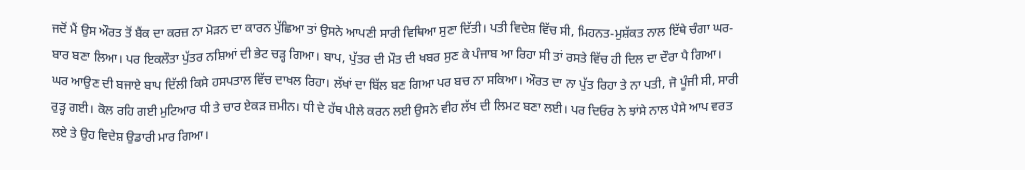ਜਦੋਂ ਮੈਂ ਉਸ ਔਰਤ ਤੋਂ ਬੈਂਕ ਦਾ ਕਰਜ਼ ਨਾ ਮੋੜਨ ਦਾ ਕਾਰਨ ਪੁੱਛਿਆ ਤਾਂ ਉਸਨੇ ਆਪਣੀ ਸਾਰੀ ਵਿਥਿਆ ਸੁਣਾ ਦਿੱਤੀ। ਪਤੀ ਵਿਦੇਸ਼ ਵਿੱਚ ਸੀ, ਮਿਹਨਤ-ਮੁਸ਼ੱਕਤ ਨਾਲ ਇੱਥੇ ਚੰਗਾ ਘਰ-ਬਾਰ ਬਣਾ ਲਿਆ। ਪਰ ਇਕਲੌਤਾ ਪੁੱਤਰ ਨਸ਼ਿਆਂ ਦੀ ਭੇਟ ਚੜ੍ਹ ਗਿਆ। ਬਾਪ, ਪੁੱਤਰ ਦੀ ਮੌਤ ਦੀ ਖਬਰ ਸੁਣ ਕੇ ਪੰਜਾਬ ਆ ਰਿਹਾ ਸੀ ਤਾਂ ਰਸਤੇ ਵਿੱਚ ਹੀ ਦਿਲ ਦਾ ਦੌਰਾ ਪੈ ਗਿਆ। ਘਰ ਆਉਣ ਦੀ ਬਜਾਏ ਬਾਪ ਦਿੱਲੀ ਕਿਸੇ ਹਸਪਤਾਲ ਵਿੱਚ ਦਾਖਲ ਰਿਹਾ। ਲੱਖਾਂ ਦਾ ਬਿੱਲ ਬਣ ਗਿਆ ਪਰ ਬਚ ਨਾ ਸਕਿਆ। ਔਰਤ ਦਾ ਨਾ ਪੁੱਤ ਰਿਹਾ ਤੇ ਨਾ ਪਤੀ, ਜੋ ਪੂੰਜੀ ਸੀ, ਸਾਰੀ ਰੁੜ੍ਹ ਗਈ। ਕੋਲ ਰਹਿ ਗਈ ਮੁਟਿਆਰ ਧੀ ਤੇ ਚਾਰ ਏਕੜ ਜ਼ਮੀਨ। ਧੀ ਦੇ ਹੱਥ ਪੀਲੇ ਕਰਨ ਲਈ ਉਸਨੇ ਵੀਹ ਲੱਖ ਦੀ ਲਿਮਟ ਬਣਾ ਲਈ। ਪਰ ਦਿਓਰ ਨੇ ਝਾਂਸੇ ਨਾਲ ਪੈਸੇ ਆਪ ਵਰਤ ਲਏ ਤੇ ਉਹ ਵਿਦੇਸ਼ ਉਡਾਰੀ ਮਾਰ ਗਿਆ।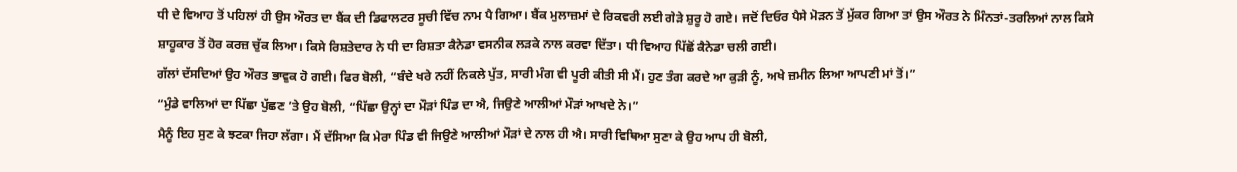ਧੀ ਦੇ ਵਿਆਹ ਤੋਂ ਪਹਿਲਾਂ ਹੀ ਉਸ ਔਰਤ ਦਾ ਬੈਂਕ ਦੀ ਡਿਫਾਲਟਰ ਸੂਚੀ ਵਿੱਚ ਨਾਮ ਪੈ ਗਿਆ। ਬੈਂਕ ਮੁਲਾਜ਼ਮਾਂ ਦੇ ਰਿਕਵਰੀ ਲਈ ਗੇੜੇ ਸ਼ੁਰੂ ਹੋ ਗਏ। ਜਦੋਂ ਦਿਓਰ ਪੈਸੇ ਮੋੜਨ ਤੋਂ ਮੁੱਕਰ ਗਿਆ ਤਾਂ ਉਸ ਔਰਤ ਨੇ ਮਿੰਨਤਾਂ-ਤਰਲਿਆਂ ਨਾਲ ਕਿਸੇ ਸ਼ਾਹੂਕਾਰ ਤੋਂ ਹੋਰ ਕਰਜ਼ ਚੁੱਕ ਲਿਆ। ਕਿਸੇ ਰਿਸ਼ਤੇਦਾਰ ਨੇ ਧੀ ਦਾ ਰਿਸ਼ਤਾ ਕੈਨੇਡਾ ਵਸਨੀਕ ਲੜਕੇ ਨਾਲ ਕਰਵਾ ਦਿੱਤਾ। ਧੀ ਵਿਆਹ ਪਿੱਛੋਂ ਕੈਨੇਡਾ ਚਲੀ ਗਈ।
ਗੱਲਾਂ ਦੱਸਦਿਆਂ ਉਹ ਔਰਤ ਭਾਵੁਕ ਹੋ ਗਈ। ਫਿਰ ਬੋਲੀ, “ਬੰਦੇ ਖਰੇ ਨਹੀਂ ਨਿਕਲੇ ਪੁੱਤ, ਸਾਰੀ ਮੰਗ ਵੀ ਪੂਰੀ ਕੀਤੀ ਸੀ ਮੈਂ। ਹੁਣ ਤੰਗ ਕਰਦੇ ਆ ਕੁੜੀ ਨੂੰ, ਅਖੇ ਜ਼ਮੀਨ ਲਿਆ ਆਪਣੀ ਮਾਂ ਤੋਂ।”
“ਮੁੰਡੇ ਵਾਲਿਆਂ ਦਾ ਪਿੱਛਾ ਪੁੱਛਣ ’ਤੇ ਉਹ ਬੋਲੀ, “ਪਿੱਛਾ ਉਨ੍ਹਾਂ ਦਾ ਮੌੜਾਂ ਪਿੰਡ ਦਾ ਐ, ਜਿਉਣੇ ਆਲੀਆਂ ਮੌੜਾਂ ਆਖਦੇ ਨੇ।”
ਮੈਨੂੰ ਇਹ ਸੁਣ ਕੇ ਝਟਕਾ ਜਿਹਾ ਲੱਗਾ। ਮੈਂ ਦੱਸਿਆ ਕਿ ਮੇਰਾ ਪਿੰਡ ਵੀ ਜਿਉਣੇ ਆਲੀਆਂ ਮੌੜਾਂ ਦੇ ਨਾਲ ਹੀ ਐ। ਸਾਰੀ ਵਿਥਿਆ ਸੁਣਾ ਕੇ ਉਹ ਆਪ ਹੀ ਬੋਲੀ,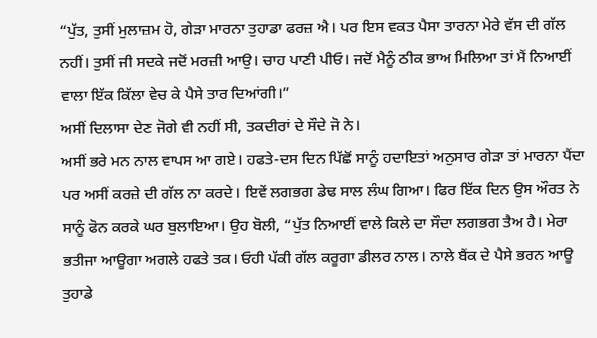“ਪੁੱਤ, ਤੁਸੀਂ ਮੁਲਾਜ਼ਮ ਹੋ, ਗੇੜਾ ਮਾਰਨਾ ਤੁਹਾਡਾ ਫਰਜ਼ ਐ। ਪਰ ਇਸ ਵਕਤ ਪੈਸਾ ਤਾਰਨਾ ਮੇਰੇ ਵੱਸ ਦੀ ਗੱਲ ਨਹੀਂ। ਤੁਸੀਂ ਜੀ ਸਦਕੇ ਜਦੋਂ ਮਰਜ਼ੀ ਆਉ। ਚਾਹ ਪਾਣੀ ਪੀਓ। ਜਦੋਂ ਮੈਨੂੰ ਠੀਕ ਭਾਅ ਮਿਲਿਆ ਤਾਂ ਮੈਂ ਨਿਆਈਂ ਵਾਲਾ ਇੱਕ ਕਿੱਲਾ ਵੇਚ ਕੇ ਪੈਸੇ ਤਾਰ ਦਿਆਂਗੀ।”
ਅਸੀਂ ਦਿਲਾਸਾ ਦੇਣ ਜੋਗੇ ਵੀ ਨਹੀਂ ਸੀ, ਤਕਦੀਰਾਂ ਦੇ ਸੌਦੇ ਜੋ ਨੇ।
ਅਸੀਂ ਭਰੇ ਮਨ ਨਾਲ ਵਾਪਸ ਆ ਗਏ। ਹਫਤੇ-ਦਸ ਦਿਨ ਪਿੱਛੋਂ ਸਾਨੂੰ ਹਦਾਇਤਾਂ ਅਨੁਸਾਰ ਗੇੜਾ ਤਾਂ ਮਾਰਨਾ ਪੈਂਦਾ ਪਰ ਅਸੀਂ ਕਰਜ਼ੇ ਦੀ ਗੱਲ ਨਾ ਕਰਦੇ। ਇਵੇਂ ਲਗਭਗ ਡੇਢ ਸਾਲ ਲੰਘ ਗਿਆ। ਫਿਰ ਇੱਕ ਦਿਨ ਉਸ ਔਰਤ ਨੇ ਸਾਨੂੰ ਫੋਨ ਕਰਕੇ ਘਰ ਬੁਲਾਇਆ। ਉਹ ਬੋਲੀ, “ਪੁੱਤ ਨਿਆਈਂ ਵਾਲੇ ਕਿਲੇ ਦਾ ਸੌਦਾ ਲਗਭਗ ਤੈਅ ਹੈ। ਮੇਰਾ ਭਤੀਜਾ ਆਊਗਾ ਅਗਲੇ ਹਫਤੇ ਤਕ। ਓਹੀ ਪੱਕੀ ਗੱਲ ਕਰੂਗਾ ਡੀਲਰ ਨਾਲ। ਨਾਲੇ ਬੈਂਕ ਦੇ ਪੈਸੇ ਭਰਨ ਆਊ ਤੁਹਾਡੇ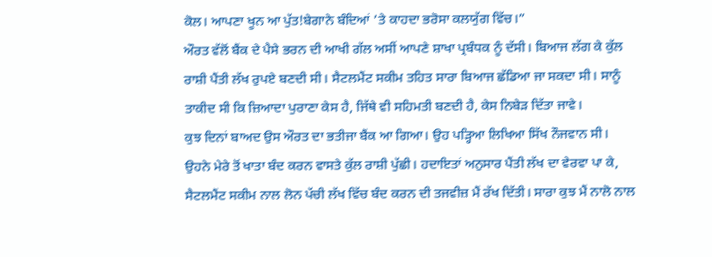ਕੋਲ। ਆਪਣਾ ਖੂਨ ਆ ਪੁੱਤ!ਬੇਗਾਨੇ ਬੰਦਿਆਂ ’ਤੇ ਕਾਹਦਾ ਭਰੋਸਾ ਕਲਯੁੱਗ ਵਿੱਚ।”
ਔਰਤ ਵੱਲੋਂ ਬੈਂਕ ਦੇ ਪੈਸੇ ਭਰਨ ਦੀ ਆਖੀ ਗੱਲ ਅਸੀਂ ਆਪਣੇ ਸ਼ਾਖਾ ਪ੍ਰਬੰਧਕ ਨੂੰ ਦੱਸੀ। ਬਿਆਜ ਲੱਗ ਕੇ ਕੁੱਲ ਰਾਸ਼ੀ ਪੈਂਤੀ ਲੱਖ ਰੁਪਏ ਬਣਦੀ ਸੀ। ਸੈਟਲਮੈਂਟ ਸਕੀਮ ਤਹਿਤ ਸਾਰਾ ਬਿਆਜ ਛੱਡਿਆ ਜਾ ਸਕਦਾ ਸੀ। ਸਾਨੂੰ ਤਾਕੀਦ ਸੀ ਕਿ ਜ਼ਿਆਦਾ ਪੁਰਾਣਾ ਕੇਸ ਹੈ, ਜਿੱਥੇ ਵੀ ਸਹਿਮਤੀ ਬਣਦੀ ਹੈ, ਕੇਸ ਨਿਬੇੜ ਦਿੱਤਾ ਜਾਵੇ।
ਕੁਝ ਦਿਨਾਂ ਬਾਅਦ ਉਸ ਔਰਤ ਦਾ ਭਤੀਜਾ ਬੈਂਕ ਆ ਗਿਆ। ਉਹ ਪੜ੍ਹਿਆ ਲਿਖਿਆ ਸਿੱਖ ਨੌਜਵਾਨ ਸੀ। ਉਹਨੇ ਮੇਰੇ ਤੋਂ ਖਾਤਾ ਬੰਦ ਕਰਨ ਵਾਸਤੇ ਕੁੱਲ ਰਾਸ਼ੀ ਪੁੱਛੀ। ਹਦਾਇਤਾਂ ਅਨੁਸਾਰ ਪੈਂਤੀ ਲੱਖ ਦਾ ਵੇਰਵਾ ਪਾ ਕੇ, ਸੈਟਲਮੈਂਟ ਸਕੀਮ ਨਾਲ ਲੋਨ ਪੱਚੀ ਲੱਖ ਵਿੱਚ ਬੰਦ ਕਰਨ ਦੀ ਤਜਵੀਜ਼ ਮੈਂ ਰੱਖ ਦਿੱਤੀ। ਸਾਰਾ ਕੁਝ ਮੈਂ ਨਾਲੋ ਨਾਲ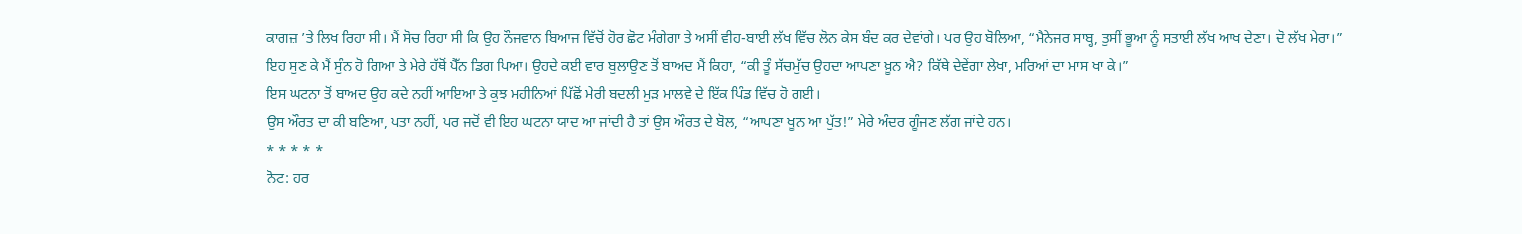ਕਾਗਜ਼ ’ਤੇ ਲਿਖ ਰਿਹਾ ਸੀ। ਮੈਂ ਸੋਚ ਰਿਹਾ ਸੀ ਕਿ ਉਹ ਨੌਜਵਾਨ ਬਿਆਜ ਵਿੱਚੋਂ ਹੋਰ ਛੋਟ ਮੰਗੇਗਾ ਤੇ ਅਸੀਂ ਵੀਹ-ਬਾਈ ਲੱਖ ਵਿੱਚ ਲੋਨ ਕੇਸ ਬੰਦ ਕਰ ਦੇਵਾਂਗੇ। ਪਰ ਉਹ ਬੋਲਿਆ, “ਮੈਨੇਜਰ ਸਾਬ੍ਹ, ਤੁਸੀਂ ਭੂਆ ਨੂੰ ਸਤਾਈ ਲੱਖ ਆਖ ਦੇਣਾ। ਦੋ ਲੱਖ ਮੇਰਾ।”
ਇਹ ਸੁਣ ਕੇ ਮੈਂ ਸੁੰਨ ਹੋ ਗਿਆ ਤੇ ਮੇਰੇ ਹੱਥੋਂ ਪੈੱਨ ਡਿਗ ਪਿਆ। ਉਹਦੇ ਕਈ ਵਾਰ ਬੁਲਾਉਣ ਤੋਂ ਬਾਅਦ ਮੈਂ ਕਿਹਾ, “ਕੀ ਤੂੰ ਸੱਚਮੁੱਚ ਉਹਦਾ ਆਪਣਾ ਖ਼ੂਨ ਐ? ਕਿੱਥੇ ਦੇਵੇਂਗਾ ਲੇਖਾ, ਮਰਿਆਂ ਦਾ ਮਾਸ ਖਾ ਕੇ।”
ਇਸ ਘਟਨਾ ਤੋਂ ਬਾਅਦ ਉਹ ਕਦੇ ਨਹੀਂ ਆਇਆ ਤੇ ਕੁਝ ਮਹੀਨਿਆਂ ਪਿੱਛੋਂ ਮੇਰੀ ਬਦਲੀ ਮੁੜ ਮਾਲਵੇ ਦੇ ਇੱਕ ਪਿੰਡ ਵਿੱਚ ਹੋ ਗਈ।
ਉਸ ਔਰਤ ਦਾ ਕੀ ਬਣਿਆ, ਪਤਾ ਨਹੀਂ, ਪਰ ਜਦੋਂ ਵੀ ਇਹ ਘਟਨਾ ਯਾਦ ਆ ਜਾਂਦੀ ਹੈ ਤਾਂ ਉਸ ਔਰਤ ਦੇ ਬੋਲ, “ਆਪਣਾ ਖੂਨ ਆ ਪੁੱਤ!” ਮੇਰੇ ਅੰਦਰ ਗੂੰਜਣ ਲੱਗ ਜਾਂਦੇ ਹਨ।
* * * * *
ਨੋਟ: ਹਰ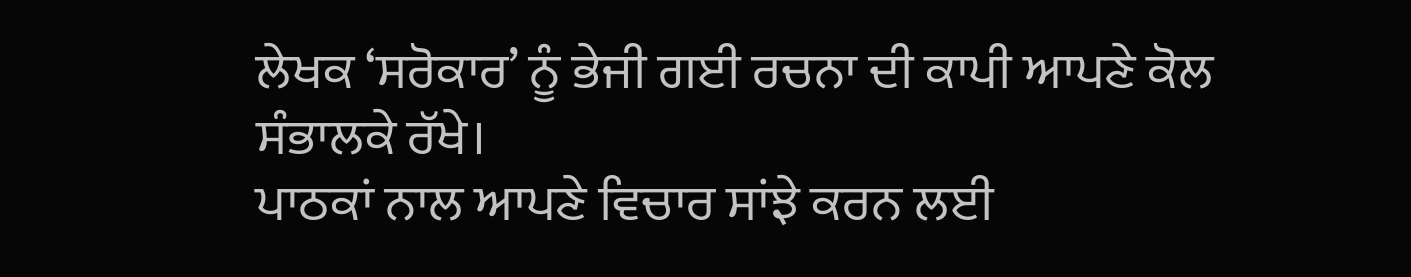ਲੇਖਕ ‘ਸਰੋਕਾਰ’ ਨੂੰ ਭੇਜੀ ਗਈ ਰਚਨਾ ਦੀ ਕਾਪੀ ਆਪਣੇ ਕੋਲ ਸੰਭਾਲਕੇ ਰੱਖੇ।
ਪਾਠਕਾਂ ਨਾਲ ਆਪਣੇ ਵਿਚਾਰ ਸਾਂਝੇ ਕਰਨ ਲਈ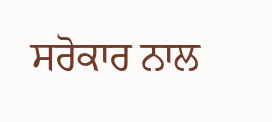ਸਰੋਕਾਰ ਨਾਲ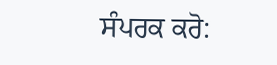ਸੰਪਰਕ ਕਰੋ: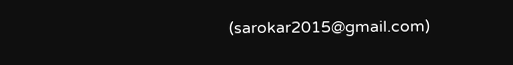(sarokar2015@gmail.com)